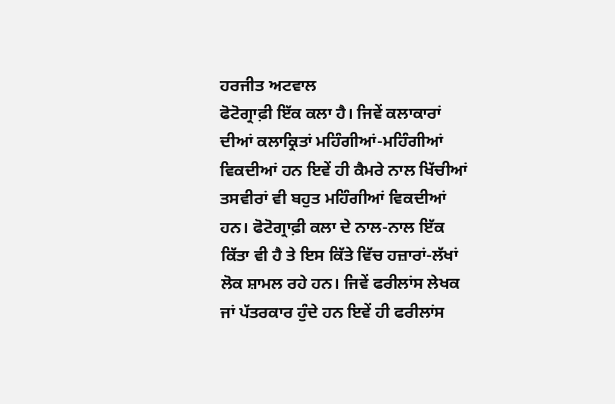ਹਰਜੀਤ ਅਟਵਾਲ
ਫੋਟੋਗ੍ਰਾਫ਼ੀ ਇੱਕ ਕਲਾ ਹੈ। ਜਿਵੇਂ ਕਲਾਕਾਰਾਂ ਦੀਆਂ ਕਲਾਕ੍ਰਿਤਾਂ ਮਹਿੰਗੀਆਂ-ਮਹਿੰਗੀਆਂ ਵਿਕਦੀਆਂ ਹਨ ਇਵੇਂ ਹੀ ਕੈਮਰੇ ਨਾਲ ਖਿੱਚੀਆਂ ਤਸਵੀਰਾਂ ਵੀ ਬਹੁਤ ਮਹਿੰਗੀਆਂ ਵਿਕਦੀਆਂ ਹਨ। ਫੋਟੋਗ੍ਰਾਫ਼ੀ ਕਲਾ ਦੇ ਨਾਲ-ਨਾਲ ਇੱਕ ਕਿੱਤਾ ਵੀ ਹੈ ਤੇ ਇਸ ਕਿੱਤੇ ਵਿੱਚ ਹਜ਼ਾਰਾਂ-ਲੱਖਾਂ ਲੋਕ ਸ਼ਾਮਲ ਰਹੇ ਹਨ। ਜਿਵੇਂ ਫਰੀਲਾਂਸ ਲੇਖਕ ਜਾਂ ਪੱਤਰਕਾਰ ਹੁੰਦੇ ਹਨ ਇਵੇਂ ਹੀ ਫਰੀਲਾਂਸ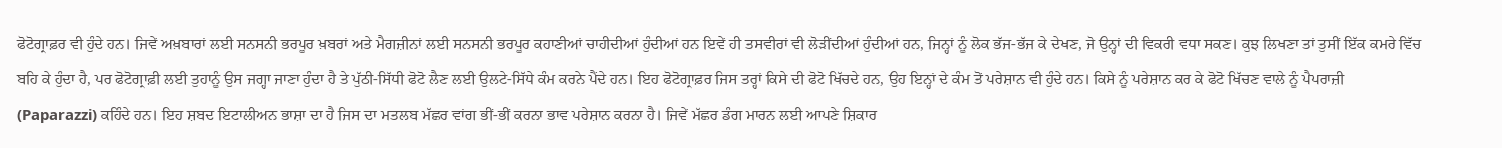ਫੋਟੋਗ੍ਰਾਫ਼ਰ ਵੀ ਹੁੰਦੇ ਹਨ। ਜਿਵੇਂ ਅਖ਼ਬਾਰਾਂ ਲਈ ਸਨਸਨੀ ਭਰਪੂਰ ਖ਼ਬਰਾਂ ਅਤੇ ਮੈਗਜ਼ੀਨਾਂ ਲਈ ਸਨਸਨੀ ਭਰਪੂਰ ਕਹਾਣੀਆਂ ਚਾਹੀਦੀਆਂ ਹੁੰਦੀਆਂ ਹਨ ਇਵੇਂ ਹੀ ਤਸਵੀਰਾਂ ਵੀ ਲੋੜੀਂਦੀਆਂ ਹੁੰਦੀਆਂ ਹਨ, ਜਿਨ੍ਹਾਂ ਨੂੰ ਲੋਕ ਭੱਜ-ਭੱਜ ਕੇ ਦੇਖਣ, ਜੋ ਉਨ੍ਹਾਂ ਦੀ ਵਿਕਰੀ ਵਧਾ ਸਕਣ। ਕੁਝ ਲਿਖਣਾ ਤਾਂ ਤੁਸੀਂ ਇੱਕ ਕਮਰੇ ਵਿੱਚ ਬਹਿ ਕੇ ਹੁੰਦਾ ਹੈ, ਪਰ ਫੋਟੋਗ੍ਰਾਫ਼ੀ ਲਈ ਤੁਹਾਨੂੰ ਉਸ ਜਗ੍ਹਾ ਜਾਣਾ ਹੁੰਦਾ ਹੈ ਤੇ ਪੁੱਠੀ-ਸਿੱਧੀ ਫੋਟੋ ਲੈਣ ਲਈ ਉਲਟੇ-ਸਿੱਧੇ ਕੰਮ ਕਰਨੇ ਪੈਂਦੇ ਹਨ। ਇਹ ਫੋਟੋਗ੍ਰਾਫ਼ਰ ਜਿਸ ਤਰ੍ਹਾਂ ਕਿਸੇ ਦੀ ਫੋਟੋ ਖਿੱਚਦੇ ਹਨ, ਉਹ ਇਨ੍ਹਾਂ ਦੇ ਕੰਮ ਤੋਂ ਪਰੇਸ਼ਾਨ ਵੀ ਹੁੰਦੇ ਹਨ। ਕਿਸੇ ਨੂੰ ਪਰੇਸ਼ਾਨ ਕਰ ਕੇ ਫੋਟੋ ਖਿੱਚਣ ਵਾਲੇ ਨੂੰ ਪੈਪਰਾਜ਼ੀ (Paparazzi) ਕਹਿੰਦੇ ਹਨ। ਇਹ ਸ਼ਬਦ ਇਟਾਲੀਅਨ ਭਾਸ਼ਾ ਦਾ ਹੈ ਜਿਸ ਦਾ ਮਤਲਬ ਮੱਛਰ ਵਾਂਗ ਭੀਂ-ਭੀਂ ਕਰਨਾ ਭਾਵ ਪਰੇਸ਼ਾਨ ਕਰਨਾ ਹੈ। ਜਿਵੇਂ ਮੱਛਰ ਡੰਗ ਮਾਰਨ ਲਈ ਆਪਣੇ ਸ਼ਿਕਾਰ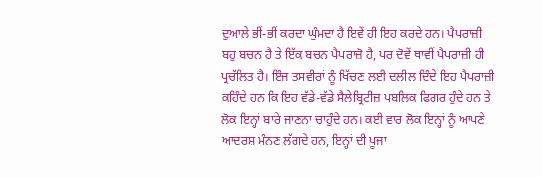ਦੁਆਲੇ ਭੀਂ-ਭੀਂ ਕਰਦਾ ਘੁੰਮਦਾ ਹੈ ਇਵੇਂ ਹੀ ਇਹ ਕਰਦੇ ਹਨ। ਪੈਪਰਾਜ਼ੀ ਬਹੁ ਬਚਨ ਹੈ ਤੇ ਇੱਕ ਬਚਨ ਪੈਪਰਾਜ਼ੋ ਹੈ, ਪਰ ਦੋਵੇਂ ਥਾਵੀਂ ਪੈਪਰਾਜ਼ੀ ਹੀ ਪ੍ਰਚੱਲਿਤ ਹੈ। ਇੰਜ ਤਸਵੀਰਾਂ ਨੂੰ ਖਿੱਚਣ ਲਈ ਦਲੀਲ ਦਿੰਦੇ ਇਹ ਪੈਪਰਾਜ਼ੀ ਕਹਿੰਦੇ ਹਨ ਕਿ ਇਹ ਵੱਡੇ-ਵੱਡੇ ਸੈਲੇਬ੍ਰਿਟੀਜ਼ ਪਬਲਿਕ ਫਿਗਰ ਹੁੰਦੇ ਹਨ ਤੇ ਲੋਕ ਇਨ੍ਹਾਂ ਬਾਰੇ ਜਾਣਨਾ ਚਾਹੁੰਦੇ ਹਨ। ਕਈ ਵਾਰ ਲੋਕ ਇਨ੍ਹਾਂ ਨੂੰ ਆਪਣੇ ਆਦਰਸ਼ ਮੰਨਣ ਲੱਗਦੇ ਹਨ, ਇਨ੍ਹਾਂ ਦੀ ਪੂਜਾ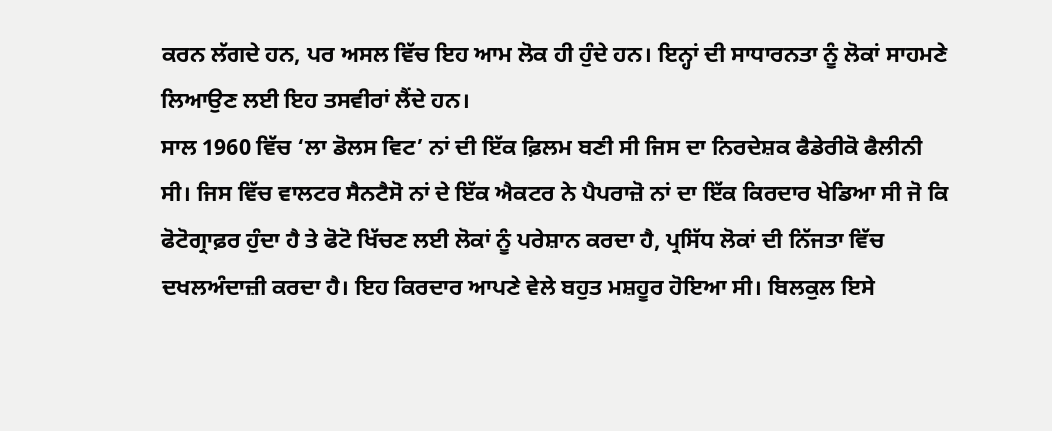ਕਰਨ ਲੱਗਦੇ ਹਨ, ਪਰ ਅਸਲ ਵਿੱਚ ਇਹ ਆਮ ਲੋਕ ਹੀ ਹੁੰਦੇ ਹਨ। ਇਨ੍ਹਾਂ ਦੀ ਸਾਧਾਰਨਤਾ ਨੂੰ ਲੋਕਾਂ ਸਾਹਮਣੇ ਲਿਆਉਣ ਲਈ ਇਹ ਤਸਵੀਰਾਂ ਲੈਂਦੇ ਹਨ।
ਸਾਲ 1960 ਵਿੱਚ ‘ਲਾ ਡੋਲਸ ਵਿਟ’ ਨਾਂ ਦੀ ਇੱਕ ਫ਼ਿਲਮ ਬਣੀ ਸੀ ਜਿਸ ਦਾ ਨਿਰਦੇਸ਼ਕ ਫੈਡੇਰੀਕੋ ਫੈਲੀਨੀ ਸੀ। ਜਿਸ ਵਿੱਚ ਵਾਲਟਰ ਸੈਨਟੈਸੋ ਨਾਂ ਦੇ ਇੱਕ ਐਕਟਰ ਨੇ ਪੈਪਰਾਜ਼ੋ ਨਾਂ ਦਾ ਇੱਕ ਕਿਰਦਾਰ ਖੇਡਿਆ ਸੀ ਜੋ ਕਿ ਫੋਟੋਗ੍ਰਾਫ਼ਰ ਹੁੰਦਾ ਹੈ ਤੇ ਫੋਟੋ ਖਿੱਚਣ ਲਈ ਲੋਕਾਂ ਨੂੰ ਪਰੇਸ਼ਾਨ ਕਰਦਾ ਹੈ, ਪ੍ਰਸਿੱਧ ਲੋਕਾਂ ਦੀ ਨਿੱਜਤਾ ਵਿੱਚ ਦਖਲਅੰਦਾਜ਼ੀ ਕਰਦਾ ਹੈ। ਇਹ ਕਿਰਦਾਰ ਆਪਣੇ ਵੇਲੇ ਬਹੁਤ ਮਸ਼ਹੂਰ ਹੋਇਆ ਸੀ। ਬਿਲਕੁਲ ਇਸੇ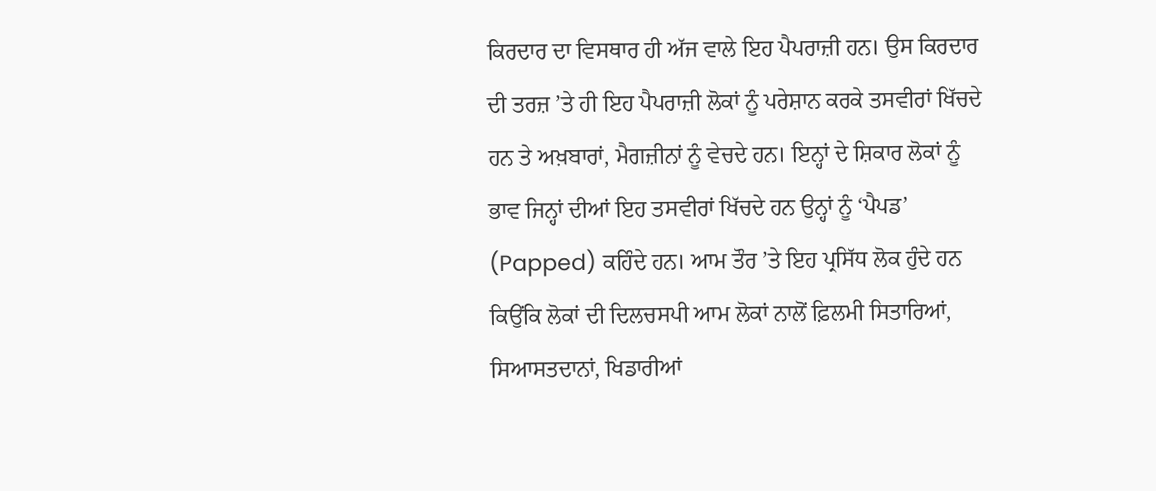ਕਿਰਦਾਰ ਦਾ ਵਿਸਥਾਰ ਹੀ ਅੱਜ ਵਾਲੇ ਇਹ ਪੈਪਰਾਜ਼ੀ ਹਨ। ਉਸ ਕਿਰਦਾਰ ਦੀ ਤਰਜ਼ ’ਤੇ ਹੀ ਇਹ ਪੈਪਰਾਜ਼ੀ ਲੋਕਾਂ ਨੂੰ ਪਰੇਸ਼ਾਨ ਕਰਕੇ ਤਸਵੀਰਾਂ ਖਿੱਚਦੇ ਹਨ ਤੇ ਅਖ਼ਬਾਰਾਂ, ਮੈਗਜ਼ੀਨਾਂ ਨੂੰ ਵੇਚਦੇ ਹਨ। ਇਨ੍ਹਾਂ ਦੇ ਸ਼ਿਕਾਰ ਲੋਕਾਂ ਨੂੰ ਭਾਵ ਜਿਨ੍ਹਾਂ ਦੀਆਂ ਇਹ ਤਸਵੀਰਾਂ ਖਿੱਚਦੇ ਹਨ ਉਨ੍ਹਾਂ ਨੂੰ ‘ਪੈਪਡ’ (Papped) ਕਹਿੰਦੇ ਹਨ। ਆਮ ਤੌਰ ’ਤੇ ਇਹ ਪ੍ਰਸਿੱਧ ਲੋਕ ਹੁੰਦੇ ਹਨ ਕਿਉਂਕਿ ਲੋਕਾਂ ਦੀ ਦਿਲਚਸਪੀ ਆਮ ਲੋਕਾਂ ਨਾਲੋਂ ਫ਼ਿਲਮੀ ਸਿਤਾਰਿਆਂ, ਸਿਆਸਤਦਾਨਾਂ, ਖਿਡਾਰੀਆਂ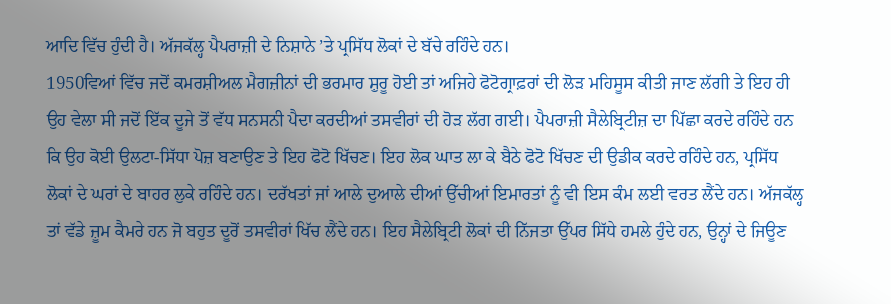ਆਦਿ ਵਿੱਚ ਹੁੰਦੀ ਹੈ। ਅੱਜਕੱਲ੍ਹ ਪੈਪਰਾਜ਼ੀ ਦੇ ਨਿਸ਼ਾਨੇ ’ਤੇ ਪ੍ਰਸਿੱਧ ਲੋਕਾਂ ਦੇ ਬੱਚੇ ਰਹਿੰਦੇ ਹਨ।
1950ਵਿਆਂ ਵਿੱਚ ਜਦੋਂ ਕਮਰਸ਼ੀਅਲ ਮੈਗਜ਼ੀਨਾਂ ਦੀ ਭਰਮਾਰ ਸ਼ੁਰੂ ਹੋਈ ਤਾਂ ਅਜਿਹੇ ਫੋਟੋਗ੍ਰਾਫ਼ਰਾਂ ਦੀ ਲੋੜ ਮਹਿਸੂਸ ਕੀਤੀ ਜਾਣ ਲੱਗੀ ਤੇ ਇਹ ਹੀ ਉਹ ਵੇਲਾ ਸੀ ਜਦੋਂ ਇੱਕ ਦੂਜੇ ਤੋਂ ਵੱਧ ਸਨਸਨੀ ਪੈਦਾ ਕਰਦੀਆਂ ਤਸਵੀਰਾਂ ਦੀ ਹੋੜ ਲੱਗ ਗਈ। ਪੈਪਰਾਜ਼ੀ ਸੈਲੇਬ੍ਰਿਟੀਜ਼ ਦਾ ਪਿੱਛਾ ਕਰਦੇ ਰਹਿੰਦੇ ਹਨ ਕਿ ਉਹ ਕੋਈ ਉਲਟਾ-ਸਿੱਧਾ ਪੋਜ਼ ਬਣਾਉਣ ਤੇ ਇਹ ਫੋਟੋ ਖਿੱਚਣ। ਇਹ ਲੋਕ ਘਾਤ ਲਾ ਕੇ ਬੈਠੇ ਫੋਟੋ ਖਿੱਚਣ ਦੀ ਉਡੀਕ ਕਰਦੇ ਰਹਿੰਦੇ ਹਨ, ਪ੍ਰਸਿੱਧ ਲੋਕਾਂ ਦੇ ਘਰਾਂ ਦੇ ਬਾਹਰ ਲੁਕੇ ਰਹਿੰਦੇ ਹਨ। ਦਰੱਖਤਾਂ ਜਾਂ ਆਲੇ ਦੁਆਲੇ ਦੀਆਂ ਉੱਚੀਆਂ ਇਮਾਰਤਾਂ ਨੂੰ ਵੀ ਇਸ ਕੰਮ ਲਈ ਵਰਤ ਲੈਂਦੇ ਹਨ। ਅੱਜਕੱਲ੍ਹ ਤਾਂ ਵੱਡੇ ਜ਼ੂਮ ਕੈਮਰੇ ਹਨ ਜੋ ਬਹੁਤ ਦੂਰੋਂ ਤਸਵੀਰਾਂ ਖਿੱਚ ਲੈਂਦੇ ਹਨ। ਇਹ ਸੈਲੇਬ੍ਰਿਟੀ ਲੋਕਾਂ ਦੀ ਨਿੱਜਤਾ ਉੱਪਰ ਸਿੱਧੇ ਹਮਲੇ ਹੁੰਦੇ ਹਨ, ਉਨ੍ਹਾਂ ਦੇ ਜਿਊਣ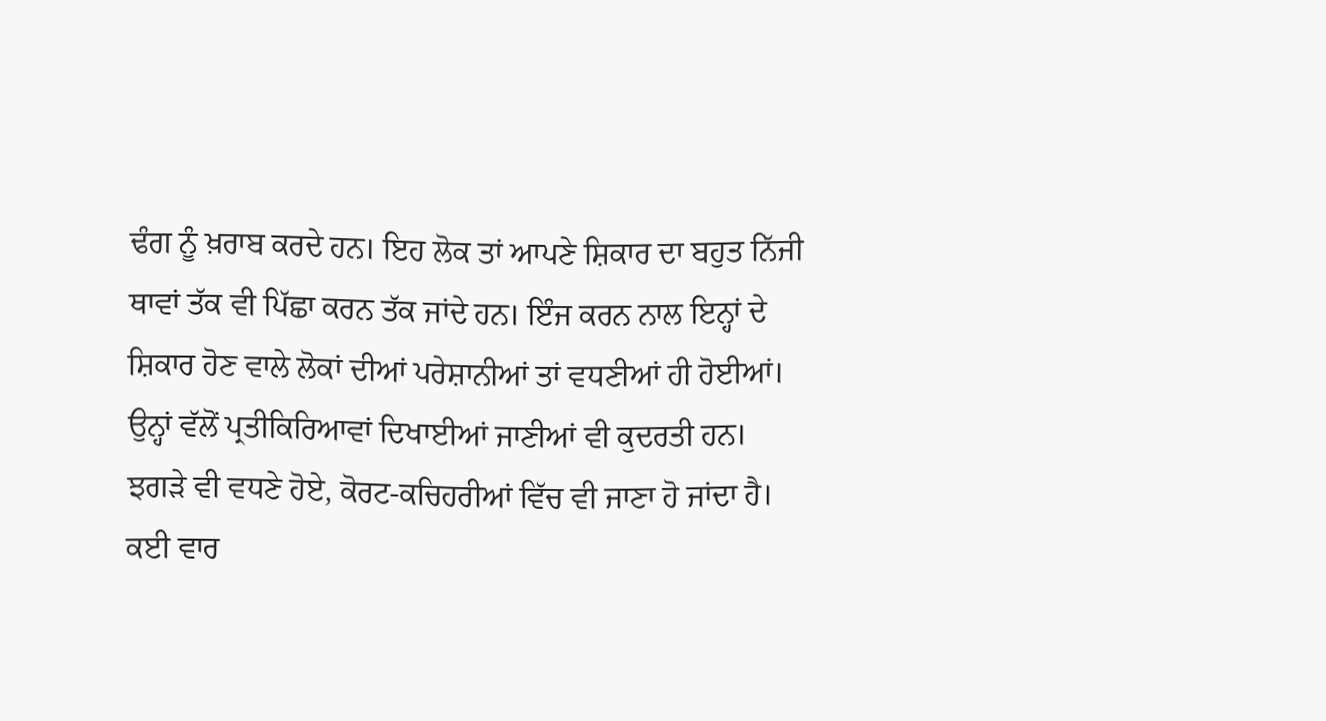ਢੰਗ ਨੂੰ ਖ਼ਰਾਬ ਕਰਦੇ ਹਨ। ਇਹ ਲੋਕ ਤਾਂ ਆਪਣੇ ਸ਼ਿਕਾਰ ਦਾ ਬਹੁਤ ਨਿੱਜੀ ਥਾਵਾਂ ਤੱਕ ਵੀ ਪਿੱਛਾ ਕਰਨ ਤੱਕ ਜਾਂਦੇ ਹਨ। ਇੰਜ ਕਰਨ ਨਾਲ ਇਨ੍ਹਾਂ ਦੇ ਸ਼ਿਕਾਰ ਹੋਣ ਵਾਲੇ ਲੋਕਾਂ ਦੀਆਂ ਪਰੇਸ਼ਾਨੀਆਂ ਤਾਂ ਵਧਣੀਆਂ ਹੀ ਹੋਈਆਂ। ਉਨ੍ਹਾਂ ਵੱਲੋਂ ਪ੍ਰਤੀਕਿਰਿਆਵਾਂ ਦਿਖਾਈਆਂ ਜਾਣੀਆਂ ਵੀ ਕੁਦਰਤੀ ਹਨ। ਝਗੜੇ ਵੀ ਵਧਣੇ ਹੋਏ, ਕੋਰਟ-ਕਚਿਹਰੀਆਂ ਵਿੱਚ ਵੀ ਜਾਣਾ ਹੋ ਜਾਂਦਾ ਹੈ। ਕਈ ਵਾਰ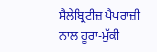ਸੈਲੇਬ੍ਰਿਟੀਜ਼ ਪੈਪਰਾਜ਼ੀ ਨਾਲ ਹੂਰਾ-ਮੁੱਕੀ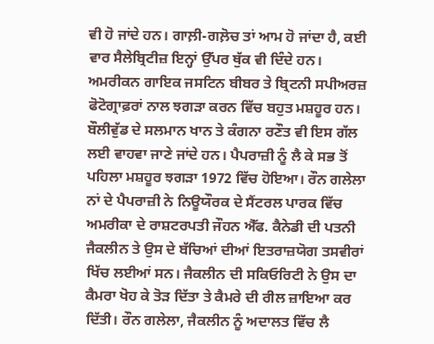ਵੀ ਹੋ ਜਾਂਦੇ ਹਨ। ਗਾਲ਼ੀ-ਗਲ਼ੋਚ ਤਾਂ ਆਮ ਹੋ ਜਾਂਦਾ ਹੈ, ਕਈ ਵਾਰ ਸੈਲੇਬ੍ਰਿਟੀਜ਼ ਇਨ੍ਹਾਂ ਉੱਪਰ ਥੁੱਕ ਵੀ ਦਿੰਦੇ ਹਨ। ਅਮਰੀਕਨ ਗਾਇਕ ਜਸਟਿਨ ਬੀਬਰ ਤੇ ਬ੍ਰਿਟਨੀ ਸਪੀਅਰਜ਼ ਫੋਟੋਗ੍ਰਾਫ਼ਰਾਂ ਨਾਲ ਝਗੜਾ ਕਰਨ ਵਿੱਚ ਬਹੁਤ ਮਸ਼ਹੂਰ ਹਨ। ਬੌਲੀਵੁੱਡ ਦੇ ਸਲਮਾਨ ਖਾਨ ਤੇ ਕੰਗਨਾ ਰਣੌਤ ਵੀ ਇਸ ਗੱਲ ਲਈ ਵਾਹਵਾ ਜਾਣੇ ਜਾਂਦੇ ਹਨ। ਪੈਪਰਾਜ਼ੀ ਨੂੰ ਲੈ ਕੇ ਸਭ ਤੋਂ ਪਹਿਲਾ ਮਸ਼ਹੂਰ ਝਗੜਾ 1972 ਵਿੱਚ ਹੋਇਆ। ਰੌਨ ਗਲੇਲਾ ਨਾਂ ਦੇ ਪੈਪਰਾਜ਼ੀ ਨੇ ਨਿਊਯੌਰਕ ਦੇ ਸੈਂਟਰਲ ਪਾਰਕ ਵਿੱਚ ਅਮਰੀਕਾ ਦੇ ਰਾਸ਼ਟਰਪਤੀ ਜੌਹਨ ਐੱਫ. ਕੈਨੇਡੀ ਦੀ ਪਤਨੀ ਜੈਕਲੀਨ ਤੇ ਉਸ ਦੇ ਬੱਚਿਆਂ ਦੀਆਂ ਇਤਰਾਜ਼ਯੋਗ ਤਸਵੀਰਾਂ ਖਿੱਚ ਲਈਆਂ ਸਨ। ਜੈਕਲੀਨ ਦੀ ਸਕਿਓਰਿਟੀ ਨੇ ਉਸ ਦਾ ਕੈਮਰਾ ਖੋਹ ਕੇ ਤੋੜ ਦਿੱਤਾ ਤੇ ਕੈਮਰੇ ਦੀ ਰੀਲ ਜ਼ਾਇਆ ਕਰ ਦਿੱਤੀ। ਰੌਨ ਗਲੇਲਾ, ਜੈਕਲੀਨ ਨੂੰ ਅਦਾਲਤ ਵਿੱਚ ਲੈ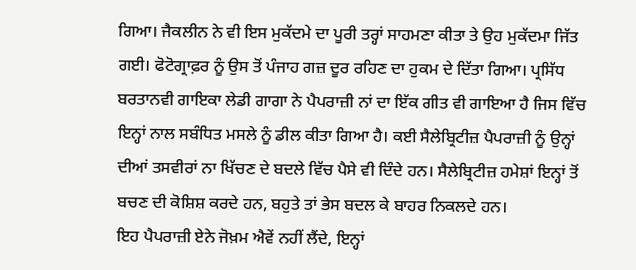ਗਿਆ। ਜੈਕਲੀਨ ਨੇ ਵੀ ਇਸ ਮੁਕੱਦਮੇ ਦਾ ਪੂਰੀ ਤਰ੍ਹਾਂ ਸਾਹਮਣਾ ਕੀਤਾ ਤੇ ਉਹ ਮੁਕੱਦਮਾ ਜਿੱਤ ਗਈ। ਫੋਟੋਗ੍ਰਾਫ਼ਰ ਨੂੰ ਉਸ ਤੋਂ ਪੰਜਾਹ ਗਜ਼ ਦੂਰ ਰਹਿਣ ਦਾ ਹੁਕਮ ਦੇ ਦਿੱਤਾ ਗਿਆ। ਪ੍ਰਸਿੱਧ ਬਰਤਾਨਵੀ ਗਾਇਕਾ ਲੇਡੀ ਗਾਗਾ ਨੇ ਪੈਪਰਾਜ਼ੀ ਨਾਂ ਦਾ ਇੱਕ ਗੀਤ ਵੀ ਗਾਇਆ ਹੈ ਜਿਸ ਵਿੱਚ ਇਨ੍ਹਾਂ ਨਾਲ ਸਬੰਧਿਤ ਮਸਲੇ ਨੂੰ ਡੀਲ ਕੀਤਾ ਗਿਆ ਹੈ। ਕਈ ਸੈਲੇਬ੍ਰਿਟੀਜ਼ ਪੈਪਰਾਜ਼ੀ ਨੂੰ ਉਨ੍ਹਾਂ ਦੀਆਂ ਤਸਵੀਰਾਂ ਨਾ ਖਿੱਚਣ ਦੇ ਬਦਲੇ ਵਿੱਚ ਪੈਸੇ ਵੀ ਦਿੰਦੇ ਹਨ। ਸੈਲੇਬ੍ਰਿਟੀਜ਼ ਹਮੇਸ਼ਾਂ ਇਨ੍ਹਾਂ ਤੋਂ ਬਚਣ ਦੀ ਕੋਸ਼ਿਸ਼ ਕਰਦੇ ਹਨ, ਬਹੁਤੇ ਤਾਂ ਭੇਸ ਬਦਲ ਕੇ ਬਾਹਰ ਨਿਕਲਦੇ ਹਨ।
ਇਹ ਪੈਪਰਾਜ਼ੀ ਏਨੇ ਜੋਖ਼ਮ ਐਵੇਂ ਨਹੀਂ ਲੈਂਦੇ, ਇਨ੍ਹਾਂ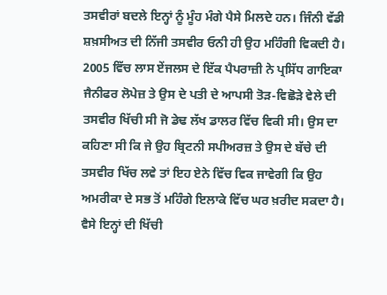ਤਸਵੀਰਾਂ ਬਦਲੇ ਇਨ੍ਹਾਂ ਨੂੰ ਮੂੰਹ ਮੰਗੇ ਪੈਸੇ ਮਿਲਦੇ ਹਨ। ਜਿੰਨੀ ਵੱਡੀ ਸ਼ਖ਼ਸੀਅਤ ਦੀ ਨਿੱਜੀ ਤਸਵੀਰ ਓਨੀ ਹੀ ਉਹ ਮਹਿੰਗੀ ਵਿਕਦੀ ਹੈ। 2005 ਵਿੱਚ ਲਾਸ ਏਂਜਲਸ ਦੇ ਇੱਕ ਪੈਪਰਾਜ਼ੀ ਨੇ ਪ੍ਰਸਿੱਧ ਗਾਇਕਾ ਜੈਨੀਫਰ ਲੋਪੇਜ਼ ਤੇ ਉਸ ਦੇ ਪਤੀ ਦੇ ਆਪਸੀ ਤੋੜ-ਵਿਛੋੜੇ ਵੇਲੇ ਦੀ ਤਸਵੀਰ ਖਿੱਚੀ ਸੀ ਜੋ ਡੇਢ ਲੱਖ ਡਾਲਰ ਵਿੱਚ ਵਿਕੀ ਸੀ। ਉਸ ਦਾ ਕਹਿਣਾ ਸੀ ਕਿ ਜੇ ਉਹ ਬ੍ਰਿਟਨੀ ਸਪੀਅਰਜ਼ ਤੇ ਉਸ ਦੇ ਬੱਚੇ ਦੀ ਤਸਵੀਰ ਖਿੱਚ ਲਵੇ ਤਾਂ ਇਹ ਏਨੇ ਵਿੱਚ ਵਿਕ ਜਾਵੇਗੀ ਕਿ ਉਹ ਅਮਰੀਕਾ ਦੇ ਸਭ ਤੋਂ ਮਹਿੰਗੇ ਇਲਾਕੇ ਵਿੱਚ ਘਰ ਖ਼ਰੀਦ ਸਕਦਾ ਹੈ। ਵੈਸੇ ਇਨ੍ਹਾਂ ਦੀ ਖਿੱਚੀ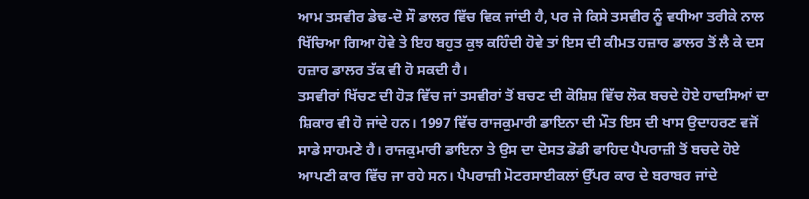ਆਮ ਤਸਵੀਰ ਡੇਢ-ਦੋ ਸੌ ਡਾਲਰ ਵਿੱਚ ਵਿਕ ਜਾਂਦੀ ਹੈ, ਪਰ ਜੇ ਕਿਸੇ ਤਸਵੀਰ ਨੂੰ ਵਧੀਆ ਤਰੀਕੇ ਨਾਲ ਖਿੱਚਿਆ ਗਿਆ ਹੋਵੇ ਤੇ ਇਹ ਬਹੁਤ ਕੁਝ ਕਹਿੰਦੀ ਹੋਵੇ ਤਾਂ ਇਸ ਦੀ ਕੀਮਤ ਹਜ਼ਾਰ ਡਾਲਰ ਤੋਂ ਲੈ ਕੇ ਦਸ ਹਜ਼ਾਰ ਡਾਲਰ ਤੱਕ ਵੀ ਹੋ ਸਕਦੀ ਹੈ।
ਤਸਵੀਰਾਂ ਖਿੱਚਣ ਦੀ ਹੋੜ ਵਿੱਚ ਜਾਂ ਤਸਵੀਰਾਂ ਤੋਂ ਬਚਣ ਦੀ ਕੋਸ਼ਿਸ਼ ਵਿੱਚ ਲੋਕ ਬਚਦੇ ਹੋਏ ਹਾਦਸਿਆਂ ਦਾ ਸ਼ਿਕਾਰ ਵੀ ਹੋ ਜਾਂਦੇ ਹਨ। 1997 ਵਿੱਚ ਰਾਜਕੁਮਾਰੀ ਡਾਇਨਾ ਦੀ ਮੌਤ ਇਸ ਦੀ ਖਾਸ ਉਦਾਹਰਣ ਵਜੋਂ ਸਾਡੇ ਸਾਹਮਣੇ ਹੈ। ਰਾਜਕੁਮਾਰੀ ਡਾਇਨਾ ਤੇ ਉਸ ਦਾ ਦੋਸਤ ਡੋਡੀ ਫਾਹਿਦ ਪੈਪਰਾਜ਼ੀ ਤੋਂ ਬਚਦੇ ਹੋਏ ਆਪਣੀ ਕਾਰ ਵਿੱਚ ਜਾ ਰਹੇ ਸਨ। ਪੈਪਰਾਜ਼ੀ ਮੋਟਰਸਾਈਕਲਾਂ ਉੱਪਰ ਕਾਰ ਦੇ ਬਰਾਬਰ ਜਾਂਦੇ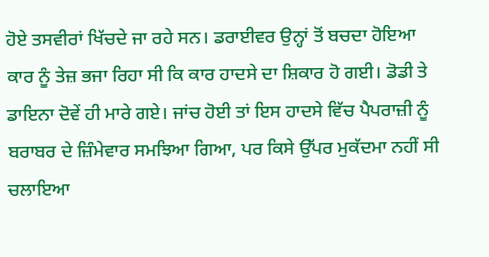ਹੋਏ ਤਸਵੀਰਾਂ ਖਿੱਚਦੇ ਜਾ ਰਹੇ ਸਨ। ਡਰਾਈਵਰ ਉਨ੍ਹਾਂ ਤੋਂ ਬਚਦਾ ਹੋਇਆ ਕਾਰ ਨੂੰ ਤੇਜ਼ ਭਜਾ ਰਿਹਾ ਸੀ ਕਿ ਕਾਰ ਹਾਦਸੇ ਦਾ ਸ਼ਿਕਾਰ ਹੋ ਗਈ। ਡੋਡੀ ਤੇ ਡਾਇਨਾ ਦੋਵੇਂ ਹੀ ਮਾਰੇ ਗਏ। ਜਾਂਚ ਹੋਈ ਤਾਂ ਇਸ ਹਾਦਸੇ ਵਿੱਚ ਪੈਪਰਾਜ਼ੀ ਨੂੰ ਬਰਾਬਰ ਦੇ ਜ਼ਿੰਮੇਵਾਰ ਸਮਝਿਆ ਗਿਆ, ਪਰ ਕਿਸੇ ਉੱਪਰ ਮੁਕੱਦਮਾ ਨਹੀਂ ਸੀ ਚਲਾਇਆ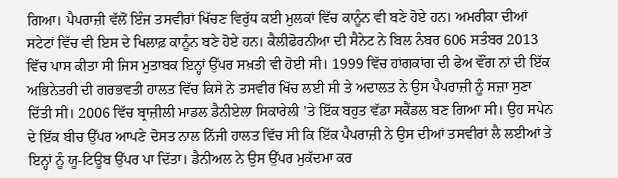ਗਿਆ। ਪੈਪਰਾਜ਼ੀ ਵੱਲੋਂ ਇੰਜ ਤਸਵੀਰਾਂ ਖਿੱਚਣ ਵਿਰੁੱਧ ਕਈ ਮੁਲਕਾਂ ਵਿੱਚ ਕਾਨੂੰਨ ਵੀ ਬਣੇ ਹੋਏ ਹਨ। ਅਮਰੀਕਾ ਦੀਆਂ ਸਟੇਟਾਂ ਵਿੱਚ ਵੀ ਇਸ ਦੇ ਖਿਲਾਫ਼ ਕਾਨੂੰਨ ਬਣੇ ਹੋਏ ਹਨ। ਕੈਲੀਫੋਰਨੀਆ ਦੀ ਸੈਨੇਟ ਨੇ ਬਿਲ ਨੰਬਰ 606 ਸਤੰਬਰ 2013 ਵਿੱਚ ਪਾਸ ਕੀਤਾ ਸੀ ਜਿਸ ਮੁਤਾਬਕ ਇਨ੍ਹਾਂ ਉੱਪਰ ਸਖ਼ਤੀ ਵੀ ਹੋਈ ਸੀ। 1999 ਵਿੱਚ ਹਾਂਗਕਾਂਗ ਦੀ ਫੇਅ ਵੌਂਗ ਨਾਂ ਦੀ ਇੱਕ ਅਭਿਨੇਤਰੀ ਦੀ ਗਰਭਵਤੀ ਹਾਲਤ ਵਿੱਚ ਕਿਸੇ ਨੇ ਤਸਵੀਰ ਖਿੱਚ ਲਈ ਸੀ ਤੇ ਅਦਾਲਤ ਨੇ ਉਸ ਪੈਪਰਾਜ਼ੀ ਨੂੰ ਸਜ਼ਾ ਸੁਣਾ ਦਿੱਤੀ ਸੀ। 2006 ਵਿੱਚ ਬ੍ਰਾਜ਼ੀਲੀ ਮਾਡਲ ਡੈਨੀਏਲਾ ਸਿਕਾਰੇਲੀ ’ਤੇ ਇੱਕ ਬਹੁਤ ਵੱਡਾ ਸਕੈਂਡਲ ਬਣ ਗਿਆ ਸੀ। ਉਹ ਸਪੇਨ ਦੇ ਇੱਕ ਬੀਚ ਉੱਪਰ ਆਪਣੇ ਦੋਸਤ ਨਾਲ ਨਿੱਜੀ ਹਾਲਤ ਵਿੱਚ ਸੀ ਕਿ ਇੱਕ ਪੈਪਰਾਜ਼ੀ ਨੇ ਉਸ ਦੀਆਂ ਤਸਵੀਰਾਂ ਲੈ ਲਈਆਂ ਤੇ ਇਨ੍ਹਾਂ ਨੂੰ ਯੂ-ਟਿਊਬ ਉੱਪਰ ਪਾ ਦਿੱਤਾ। ਡੈਨੀਅਲ ਨੇ ਉਸ ਉੱਪਰ ਮੁਕੱਦਮਾ ਕਰ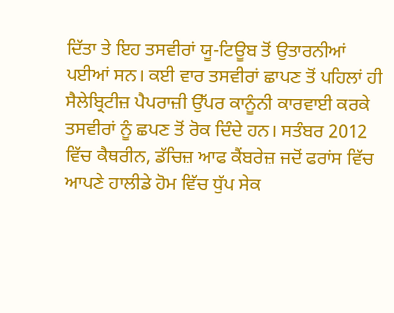ਦਿੱਤਾ ਤੇ ਇਹ ਤਸਵੀਰਾਂ ਯੂ-ਟਿਊਬ ਤੋਂ ਉਤਾਰਨੀਆਂ ਪਈਆਂ ਸਨ। ਕਈ ਵਾਰ ਤਸਵੀਰਾਂ ਛਾਪਣ ਤੋਂ ਪਹਿਲਾਂ ਹੀ ਸੈਲੇਬ੍ਰਿਟੀਜ਼ ਪੈਪਰਾਜ਼ੀ ਉੱਪਰ ਕਾਨੂੰਨੀ ਕਾਰਵਾਈ ਕਰਕੇ ਤਸਵੀਰਾਂ ਨੂੰ ਛਪਣ ਤੋਂ ਰੋਕ ਦਿੰਦੇ ਹਨ। ਸਤੰਬਰ 2012 ਵਿੱਚ ਕੈਥਰੀਨ, ਡੱਚਿਜ਼ ਆਫ ਕੈਂਬਰੇਜ਼ ਜਦੋਂ ਫਰਾਂਸ ਵਿੱਚ ਆਪਣੇ ਹਾਲੀਡੇ ਹੋਮ ਵਿੱਚ ਧੁੱਪ ਸੇਕ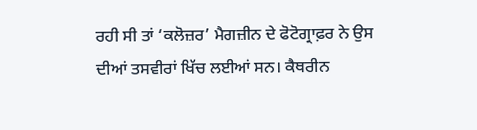ਰਹੀ ਸੀ ਤਾਂ ‘ਕਲੋਜ਼ਰ’ ਮੈਗਜ਼ੀਨ ਦੇ ਫੋਟੋਗ੍ਰਾਫ਼ਰ ਨੇ ਉਸ ਦੀਆਂ ਤਸਵੀਰਾਂ ਖਿੱਚ ਲਈਆਂ ਸਨ। ਕੈਥਰੀਨ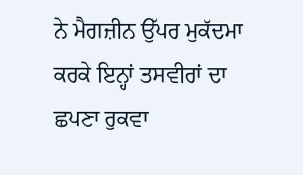ਨੇ ਮੈਗਜ਼ੀਨ ਉੱਪਰ ਮੁਕੱਦਮਾ ਕਰਕੇ ਇਨ੍ਹਾਂ ਤਸਵੀਰਾਂ ਦਾ ਛਪਣਾ ਰੁਕਵਾ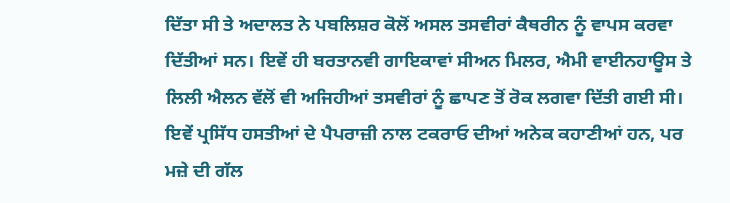ਦਿੱਤਾ ਸੀ ਤੇ ਅਦਾਲਤ ਨੇ ਪਬਲਿਸ਼ਰ ਕੋਲੋਂ ਅਸਲ ਤਸਵੀਰਾਂ ਕੈਥਰੀਨ ਨੂੰ ਵਾਪਸ ਕਰਵਾ ਦਿੱਤੀਆਂ ਸਨ। ਇਵੇਂ ਹੀ ਬਰਤਾਨਵੀ ਗਾਇਕਾਵਾਂ ਸੀਅਨ ਮਿਲਰ, ਐਮੀ ਵਾਈਨਹਾਊਸ ਤੇ ਲਿਲੀ ਐਲਨ ਵੱਲੋਂ ਵੀ ਅਜਿਹੀਆਂ ਤਸਵੀਰਾਂ ਨੂੰ ਛਾਪਣ ਤੋਂ ਰੋਕ ਲਗਵਾ ਦਿੱਤੀ ਗਈ ਸੀ। ਇਵੇਂ ਪ੍ਰਸਿੱਧ ਹਸਤੀਆਂ ਦੇ ਪੈਪਰਾਜ਼ੀ ਨਾਲ ਟਕਰਾਓ ਦੀਆਂ ਅਨੇਕ ਕਹਾਣੀਆਂ ਹਨ, ਪਰ ਮਜ਼ੇ ਦੀ ਗੱਲ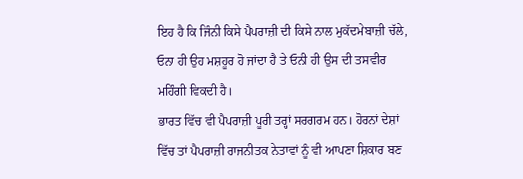ਇਹ ਹੈ ਕਿ ਜਿੰਨੀ ਕਿਸੇ ਪੈਪਰਾਜ਼ੀ ਦੀ ਕਿਸੇ ਨਾਲ ਮੁਕੱਦਮੇਬਾਜ਼ੀ ਚੱਲੇ, ਓਨਾ ਹੀ ਉਹ ਮਸ਼ਹੂਰ ਹੋ ਜਾਂਦਾ ਹੈ ਤੇ ਓਨੀ ਹੀ ਉਸ ਦੀ ਤਸਵੀਰ ਮਹਿੰਗੀ ਵਿਕਦੀ ਹੈ।
ਭਾਰਤ ਵਿੱਚ ਵੀ ਪੈਪਰਾਜ਼ੀ ਪੂਰੀ ਤਰ੍ਹਾਂ ਸਰਗਰਮ ਹਨ। ਹੋਰਨਾਂ ਦੇਸ਼ਾਂ ਵਿੱਚ ਤਾਂ ਪੈਪਰਾਜ਼ੀ ਰਾਜਨੀਤਕ ਨੇਤਾਵਾਂ ਨੂੰ ਵੀ ਆਪਣਾ ਸ਼ਿਕਾਰ ਬਣ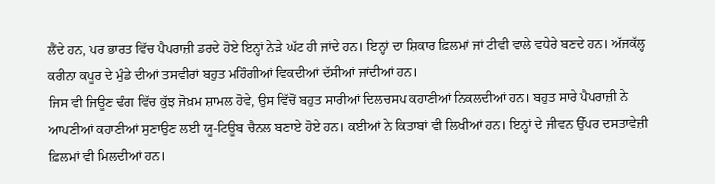ਲੈਂਦੇ ਹਨ, ਪਰ ਭਾਰਤ ਵਿੱਚ ਪੈਪਰਾਜ਼ੀ ਡਰਦੇ ਹੋਏ ਇਨ੍ਹਾਂ ਨੇੜੇ ਘੱਟ ਹੀ ਜਾਂਦੇ ਹਨ। ਇਨ੍ਹਾਂ ਦਾ ਸ਼ਿਕਾਰ ਫ਼ਿਲਮਾਂ ਜਾਂ ਟੀਵੀ ਵਾਲੇ ਵਧੇਰੇ ਬਣਦੇ ਹਨ। ਅੱਜਕੱਲ੍ਹ ਕਰੀਨਾ ਕਪੂਰ ਦੇ ਮੁੰਡੇ ਦੀਆਂ ਤਸਵੀਰਾਂ ਬਹੁਤ ਮਹਿੰਗੀਆਂ ਵਿਕਦੀਆਂ ਦੱਸੀਆਂ ਜਾਂਦੀਆਂ ਹਨ।
ਜਿਸ ਵੀ ਜਿਊਣ ਢੰਗ ਵਿੱਚ ਕੁੱਝ ਜੋਖ਼ਮ ਸ਼ਾਮਲ ਹੋਵੇ, ਉਸ ਵਿੱਚੋਂ ਬਹੁਤ ਸਾਰੀਆਂ ਦਿਲਚਸਪ ਕਹਾਣੀਆਂ ਨਿਕਲਦੀਆਂ ਹਨ। ਬਹੁਤ ਸਾਰੇ ਪੈਪਰਾਜ਼ੀ ਨੇ ਆਪਣੀਆਂ ਕਹਾਣੀਆਂ ਸੁਣਾਉਣ ਲਈ ਯੂ-ਟਿਊਬ ਚੈਨਲ ਬਣਾਏ ਹੋਏ ਹਨ। ਕਈਆਂ ਨੇ ਕਿਤਾਬਾਂ ਵੀ ਲਿਖੀਆਂ ਹਨ। ਇਨ੍ਹਾਂ ਦੇ ਜੀਵਨ ਉੱਪਰ ਦਸਤਾਵੇਜ਼ੀ ਫ਼ਿਲਮਾਂ ਵੀ ਮਿਲਦੀਆਂ ਹਨ।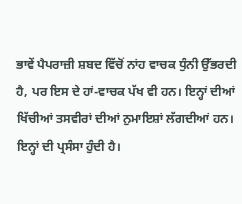ਭਾਵੇਂ ਪੈਪਰਾਜ਼ੀ ਸ਼ਬਦ ਵਿੱਚੋਂ ਨਾਂਹ ਵਾਚਕ ਧੁੰਨੀ ਉੱਭਰਦੀ ਹੈ, ਪਰ ਇਸ ਦੇ ਹਾਂ-ਵਾਚਕ ਪੱਖ ਵੀ ਹਨ। ਇਨ੍ਹਾਂ ਦੀਆਂ ਖਿੱਚੀਆਂ ਤਸਵੀਰਾਂ ਦੀਆਂ ਨੁਮਾਇਸ਼ਾਂ ਲੱਗਦੀਆਂ ਹਨ। ਇਨ੍ਹਾਂ ਦੀ ਪ੍ਰਸੰਸਾ ਹੁੰਦੀ ਹੈ।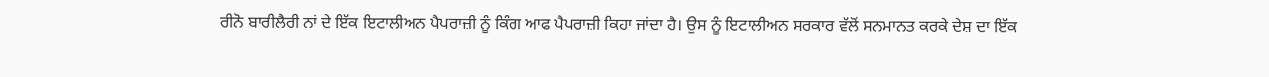ਰੀਨੋ ਬਾਰੀਲੈਰੀ ਨਾਂ ਦੇ ਇੱਕ ਇਟਾਲੀਅਨ ਪੈਪਰਾਜ਼ੀ ਨੂੰ ਕਿੰਗ ਆਫ ਪੈਪਰਾਜ਼ੀ ਕਿਹਾ ਜਾਂਦਾ ਹੈ। ਉਸ ਨੂੰ ਇਟਾਲੀਅਨ ਸਰਕਾਰ ਵੱਲੋਂ ਸਨਮਾਨਤ ਕਰਕੇ ਦੇਸ਼ ਦਾ ਇੱਕ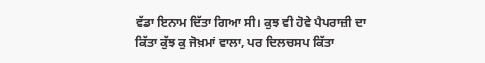ਵੱਡਾ ਇਨਾਮ ਦਿੱਤਾ ਗਿਆ ਸੀ। ਕੁਝ ਵੀ ਹੋਵੇ ਪੈਪਰਾਜ਼ੀ ਦਾ ਕਿੱਤਾ ਕੁੱਝ ਕੁ ਜੋਖ਼ਮਾਂ ਵਾਲਾ, ਪਰ ਦਿਲਚਸਪ ਕਿੱਤਾ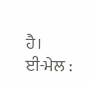ਹੈ।
ਈ-ਮੇਲ :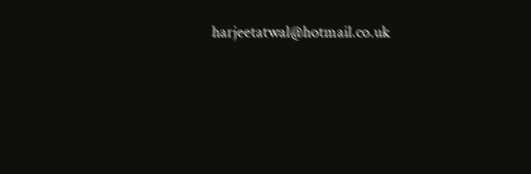harjeetatwal@hotmail.co.uk